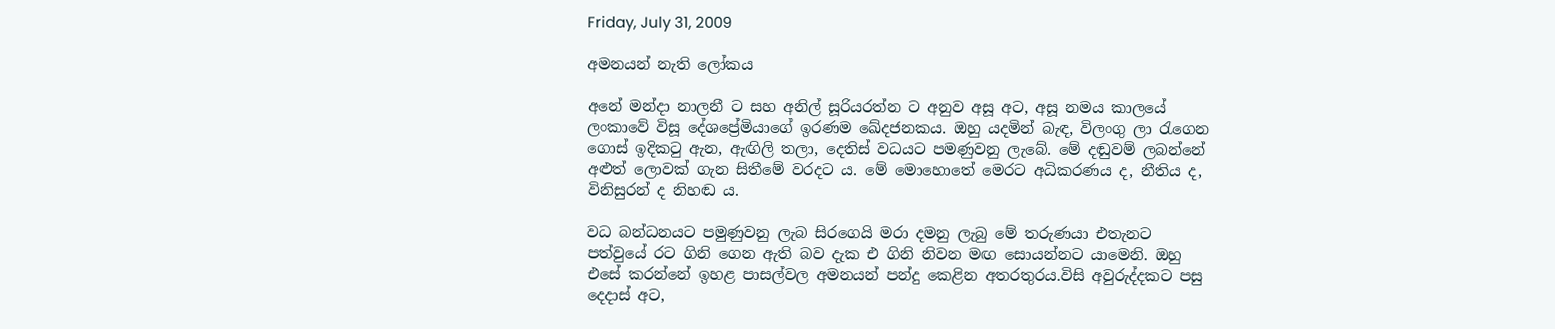Friday, July 31, 2009

අමනයන් නැති ලෝකය

අනේ මන්දා නාලනී ට සහ අනිල් සූරියරත්න ට අනුව අසූ අට, අසූ නමය කාලයේ ලංකාවේ විසූ දේශප්‍රේමියාගේ ඉරණම ඛේදජනකය. ඔහු යදමින් බැඳ, විලංගු ලා රැගෙන ගොස් ඉදිකටු ඇන, ඇඟිලි තලා, දෙතිස් වධයට පමණුවනු ලැබේ. මේ දඬුවම් ලබන්නේ අළුත් ලොවක් ගැන සිතීමේ වරදට ය. මේ මොහොතේ මෙරට අධිකරණය ද, නීතිය ද, විනිසුරන් ද නිහඬ ය.

වධ බන්ධනයට පමුණුවනු ලැබ සිරගෙයි මරා දමනු ලැබු මේ තරුණයා එතැනට පත්වුයේ රට ගිනි ගෙන ඇති බව දැක එ ගිනි නිවන මඟ සොයන්නට යාමෙනි. ඔහු එසේ කරන්නේ ඉහළ පාසල්වල අමනයන් පන්දු කෙළින අතරතුරය.විසි අවුරුද්දකට පසු දෙදාස් අට,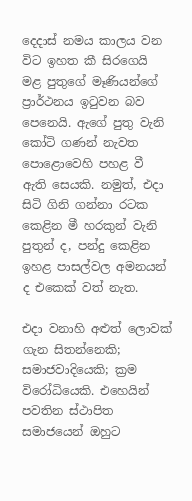දෙදාස් නමය කාලය වන විට ඉහත කී සිරගෙයි මළ පුතුගේ මෑණියන්ගේ ප්‍රාර්ථනය ඉටුවන බව පෙනෙයි. ඇගේ පුතු වැනි කෝටි ගණන් නැවත පොළොවෙහි පහළ වී ඇති සෙයකි. නමුත්, එදා සිටි ගිනි ගන්නා රටක කෙළින මී හරකුන් වැනි පුතුන් ද, පන්දු කෙළින ඉහළ පාසල්වල අමනයන් ද එකෙක් වත් නැත.

එදා වනාහි අළුත් ලොවක් ගැන සිතන්නෙකි; සමාජවාදියෙකි; ක්‍රම විරෝධියෙකි. එහෙයින් පවතින ස්ථාපිත සමාජයෙන් ඔහුට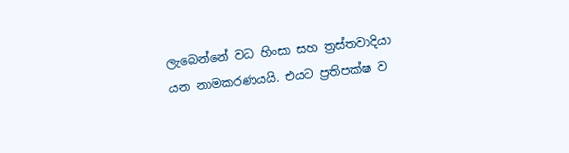ලැබෙන්නේ වධ හිංසා සහ ත්‍රස්තවාදියා යන නාමකරණයයි. එයට ප්‍රතිපක්ෂ ව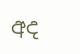අද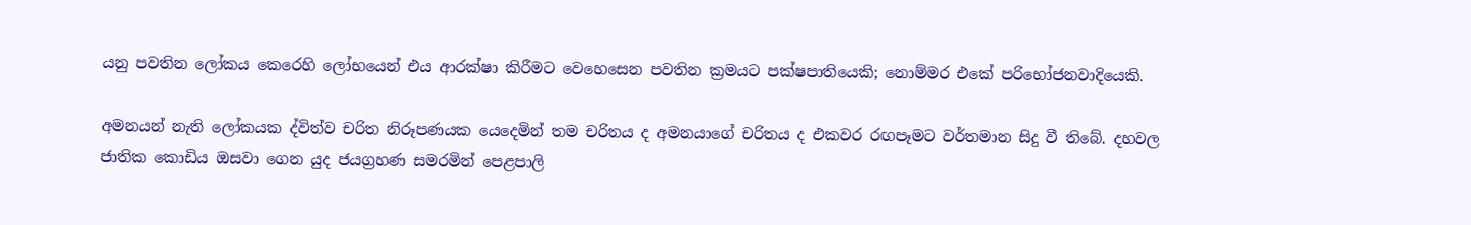යනු පවතින ලෝකය කෙරෙහි ලෝභයෙන් එය ආරක්ෂා කිරීමට වෙහෙසෙන පවතින ක්‍රමයට පක්ෂපාතියෙකි; නොම්මර එකේ පරිභෝජනවාදියෙකි.

අමනයන් නැති ලෝකයක ද්විත්ව චරිත නිරූපණයක යෙදෙමින් තම චරිතය ද අමනයාගේ චරිතය ද එකවර රඟපෑමට වර්තමාන සිදු වී තිබේ. දහවල ජාතික කොඩිය ඔසවා ගෙන යුද ජයග්‍රහණ සමරමින් පෙළපාලි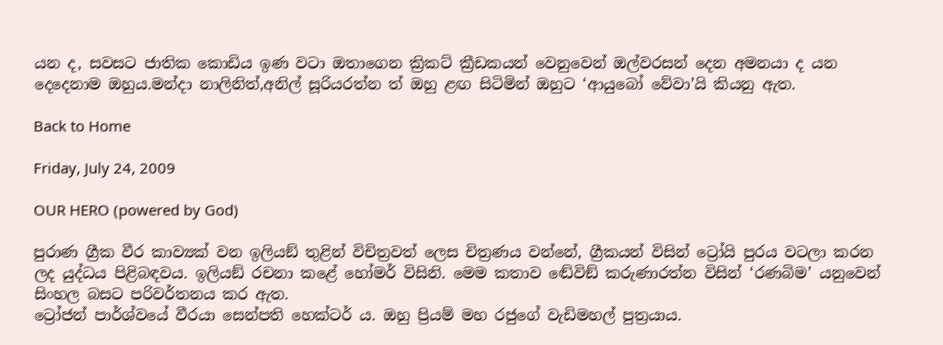යන ද, සවසට ජාතික කොඩිය ඉණ වටා ඔතාගෙන ක්‍රිකට් ක්‍රීඩකයන් වෙනුවෙන් ඔල්වරසන් දෙන අමනයා ද යන දෙදෙනාම ඔහුය.මන්දා නාලිනිත්,අනිල් සූරියරත්න ත් ඔහු ළඟ සිටිමින් ඔහුට ‘ආයුබෝ වේවා’යි කියනු ඇත.

Back to Home

Friday, July 24, 2009

OUR HERO (powered by God)

පුරාණ ග්‍රීක වීර කාව්‍යක් වන ඉලියඞ් තුළින් විචිත්‍රවත් ලෙස චිත්‍රණය වන්නේ, ග්‍රීකයන් විසින් ට්‍රෝයි පුරය වටලා කරන ලද යුද්ධය පිළිබඳවය. ඉලියඞ් රචනා කළේ හෝමර් විසිනි. මෙම කතාව ඬේවිඞ් කරුණාරත්න විසින් ‘රණබිම’ යනුවෙන් සිංහල බසට පරිවර්තනය කර ඇත.
ට්‍රෝජන් පාර්ශ්වයේ වීරයා සෙන්පති හෙක්ටර් ය. ඔහු ප්‍රියම් මහ රජුගේ වැඩිමහල් පුත්‍රයාය.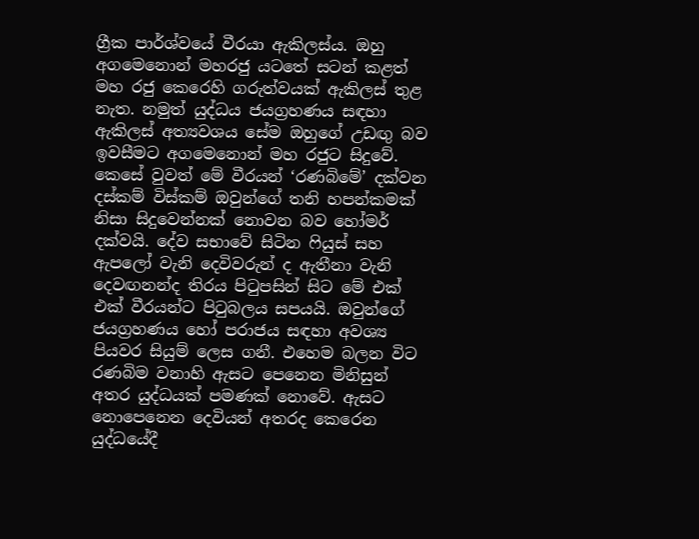ග්‍රීක පාර්ශ්වයේ වීරයා ඇකිලස්ය. ඔහු අගමෙනොන් මහරජු යටතේ සටන් කළත් මහ රජු කෙරෙහි ගරුත්වයක් ඇකිලස් තුළ නැත. නමුත් යුද්ධය ජයග්‍රහණය සඳහා ඇකිලස් අත්‍යවශය සේම ඔහුගේ උඩඟු බව ඉවසීමට අගමෙනොන් මහ රජුට සිදුවේ.
කෙසේ වුවත් මේ වීරයන් ‘රණබිමේ’ දක්වන දස්කම් විස්කම් ඔවුන්ගේ තනි හපන්කමක් නිසා සිදුවෙන්නක් නොවන බව හෝමර් දක්වයි. දේව සභාවේ සිටින ෆියුස් සහ ඇපලෝ වැනි දෙවිවරුන් ද ඇතීනා වැනි දෙවඟනන්ද තිරය පිටුපසින් සිට මේ එක් එක් වීරයන්ට පිටුබලය සපයයි. ඔවුන්ගේ ජයග්‍රහණය හෝ පරාජය සඳහා අවශ්‍ය පියවර සියුම් ලෙස ගනී. එහෙම බලන විට රණබිම වනාහි ඇසට පෙනෙන මිනිසුන් අතර යුද්ධයක් පමණක් නොවේ. ඇසට නොපෙනෙන දෙවියන් අතරද කෙරෙන යුද්ධයේදී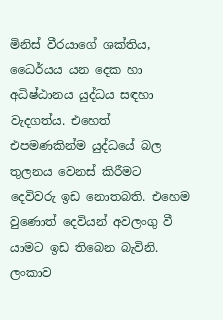මිනිස් වීරයාගේ ශක්තිය, ධෛර්යය යන දෙක හා අධිෂ්ඨානය යුද්ධය සඳහා වැදගත්ය. එහෙත් එපමණකින්ම යුද්ධයේ බල තුලනය වෙනස් කිරීමට දෙවිවරු ඉඩ නොතබති. එහෙම වුණොත් දෙවියන් අවලංගු වී යාමට ඉඩ තිබෙන බැවිනි.
ලංකාව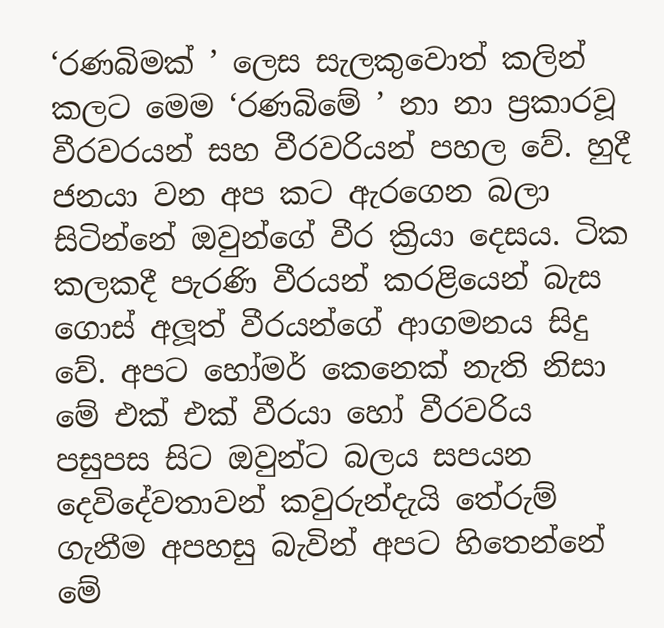‘රණබිමක් ’ ලෙස සැලකුවොත් කලින් කලට මෙම ‘රණබිමේ ’ නා නා ප්‍රකාරවූ වීරවරයන් සහ වීරවරියන් පහල වේ. හුදී ජනයා වන අප කට ඇරගෙන බලා සිටින්නේ ඔවුන්ගේ වීර ක්‍රියා දෙසය. ටික කලකදී පැරණි වීරයන් කරළියෙන් බැස ගොස් අලූත් වීරයන්ගේ ආගමනය සිදු වේ. අපට හෝමර් කෙනෙක් නැති නිසා මේ එක් එක් වීරයා හෝ වීරවරිය පසුපස සිට ඔවුන්ට බලය සපයන දෙවිදේවතාවන් කවුරුන්දැයි තේරුම් ගැනීම අපහසු බැවින් අපට හිතෙන්නේ මේ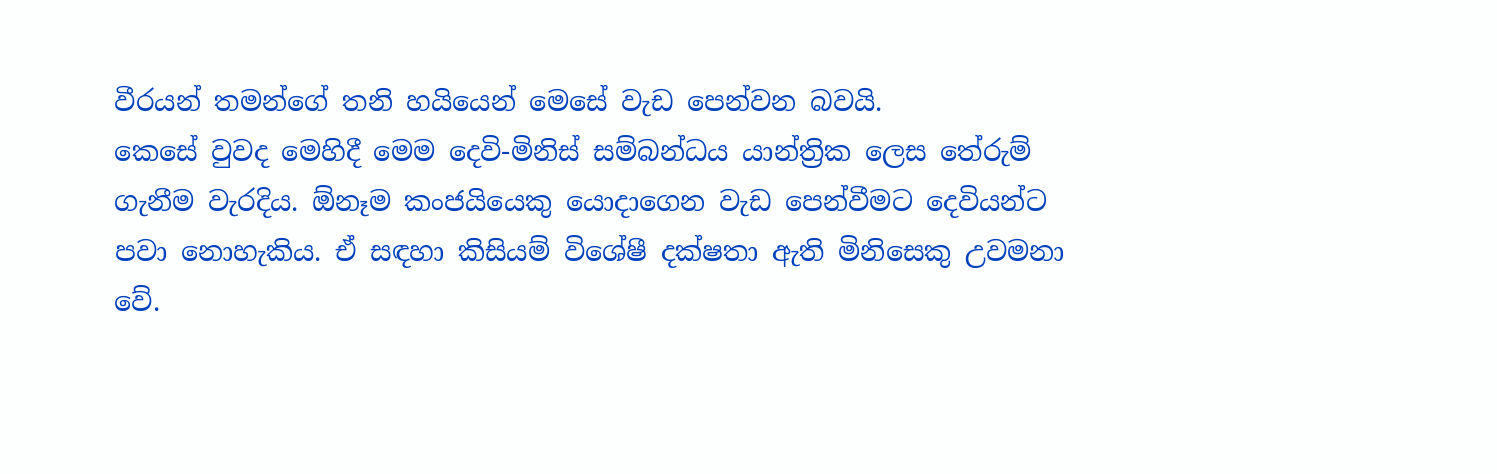වීරයන් තමන්ගේ තනි හයියෙන් මෙසේ වැඩ පෙන්වන බවයි.
කෙසේ වුවද මෙහිදී මෙම දෙවි-මිනිස් සම්බන්ධය යාන්ත්‍රික ලෙස තේරුම් ගැනීම වැරදිය. ඕනෑම කංජයියෙකු යොදාගෙන වැඩ පෙන්වීමට දෙවියන්ට පවා නොහැකිය. ඒ සඳහා කිසියම් විශේෂී දක්ෂතා ඇති මිනිසෙකු උවමනා වේ.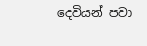දෙවියන් පවා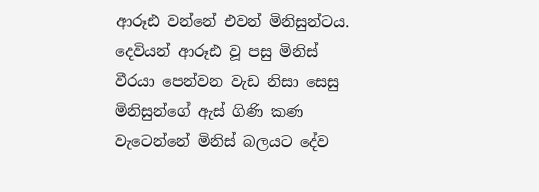ආරූඪ වන්නේ එවන් මිනිසුන්ටය. දෙවියන් ආරූඪ වූ පසු මිනිස් වීරයා පෙන්වන වැඩ නිසා සෙසු මිනිසුන්ගේ ඇස් ගිණි කණ වැටෙන්නේ මිනිස් බලයට දේව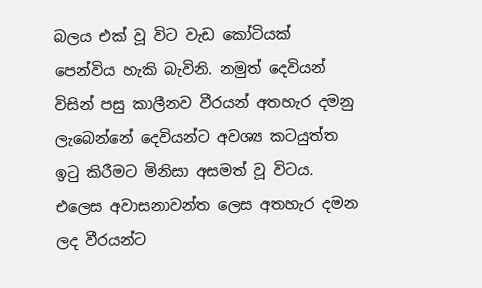බලය එක් වූ විට වැඩ කෝටියක් පෙන්විය හැකි බැවිනි. නමුත් දෙවියන් විසින් පසු කාලීනව වීරයන් අතහැර දමනු ලැබෙන්නේ දෙවියන්ට අවශ්‍ය කටයුත්ත ඉටු කිරීමට මිනිසා අසමත් වූ විටය. එලෙස අවාසනාවන්ත ලෙස අතහැර දමන ලද වීරයන්ට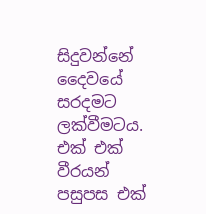සිදුවන්නේ දෛවයේ සරදමට ලක්වීමටය.
එක් එක් වීරයන් පසුපස එක්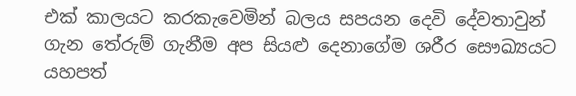එක් කාලයට කරකැවෙමින් බලය සපයන දෙවි දේවතාවුන් ගැන තේරුම් ගැනීම අප සියළු දෙනාගේම ශරීර සෞඛ්‍යයට යහපත්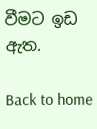වීමට ඉඩ ඇත.

Back to home